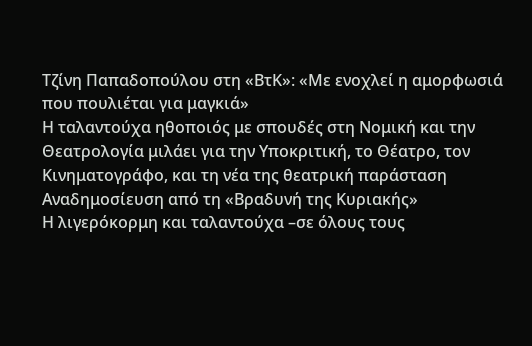Τζίνη Παπαδοπούλου στη «ΒτΚ»: «Με ενοχλεί η αμορφωσιά που πουλιέται για μαγκιά»
Η ταλαντούχα ηθοποιός με σπουδές στη Νομική και την Θεατρολογία μιλάει για την Υποκριτική, το Θέατρο, τον Κινηματογράφο, και τη νέα της θεατρική παράσταση
Αναδημοσίευση από τη «Βραδυνή της Κυριακής»
Η λιγερόκορμη και ταλαντούχα –σε όλους τους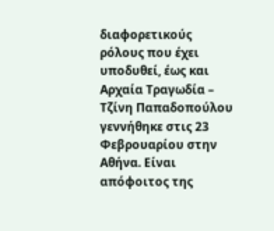διαφορετικούς ρόλους που έχει υποδυθεί, έως και Αρχαία Τραγωδία – Τζίνη Παπαδοπούλου γεννήθηκε στις 23 Φεβρουαρίου στην Αθήνα. Είναι απόφοιτος της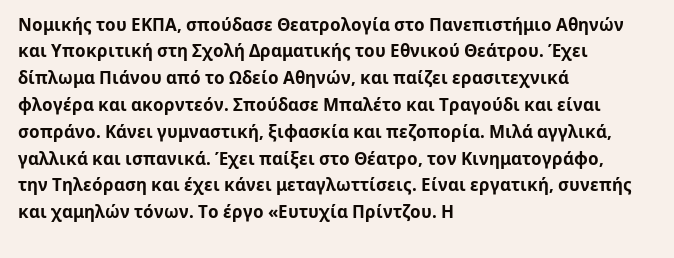Νομικής του ΕΚΠΑ, σπούδασε Θεατρολογία στο Πανεπιστήμιο Αθηνών και Υποκριτική στη Σχολή Δραματικής του Εθνικού Θεάτρου. Έχει δίπλωμα Πιάνου από το Ωδείο Αθηνών, και παίζει ερασιτεχνικά φλογέρα και ακορντεόν. Σπούδασε Μπαλέτο και Τραγούδι και είναι σοπράνο. Κάνει γυμναστική, ξιφασκία και πεζοπορία. Μιλά αγγλικά, γαλλικά και ισπανικά. Έχει παίξει στο Θέατρο, τον Κινηματογράφο, την Τηλεόραση και έχει κάνει μεταγλωττίσεις. Είναι εργατική, συνεπής και χαμηλών τόνων. Το έργο «Ευτυχία Πρίντζου. Η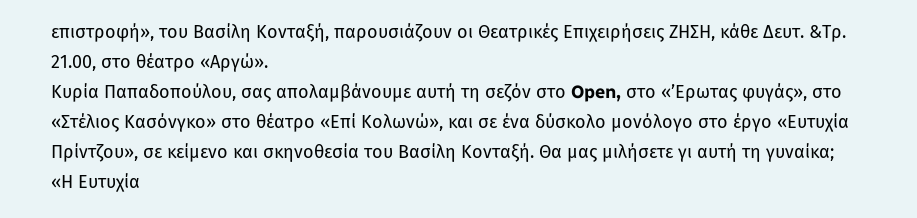επιστροφή», του Βασίλη Κονταξή, παρουσιάζουν οι Θεατρικές Επιχειρήσεις ΖΗΣΗ, κάθε Δευτ. &Τρ. 21.00, στο θέατρο «Αργώ».
Κυρία Παπαδοπούλου, σας απολαμβάνουμε αυτή τη σεζόν στο Open, στο «’Ερωτας φυγάς», στο «Στέλιος Κασόνγκο» στο θέατρο «Επί Κολωνώ», και σε ένα δύσκολο μονόλογο στο έργο «Ευτυχία Πρίντζου», σε κείμενο και σκηνοθεσία του Βασίλη Κονταξή. Θα μας μιλήσετε γι αυτή τη γυναίκα;
«Η Ευτυχία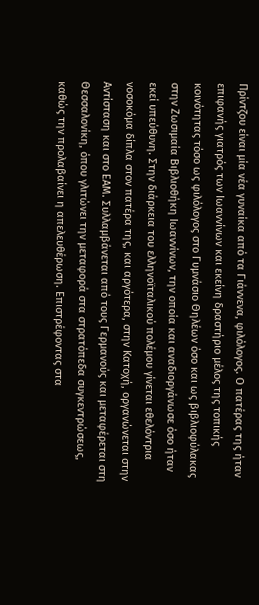Πρίντζου είναι μία νέα γυναίκα από τα Γιάννενα, φιλόλογος. Ο πατέρας της ήταν επιφανής γιατρός των Ιωαννίνων και εκείνη δραστήριο μέλος της τοπικής κοινότητας τόσο ως φιλόλογος στο Γυμνάσιο Θηλέων όσο και ως βιβλιοφύλακας στην Ζωσιμαία Βιβλιοθήκη Ιωαννίνων, την οποία και αναδιοργάνωσε όσο ήταν εκεί υπεύθυνη. Στην διάρκεια του ελληνοϊταλικού πολέμου γίνεται εθελόντρια νοσοκόμα δίπλα στον πατέρα της, και αργότερα, στην Κατοχή, οργανώνεται στην Αντίσταση και στο ΕΑΜ. Συλλαμβάνεται από τους Γερμανούς και μεταφέρεται στη Θεσσαλονίκη, όπου γλιτώνει την μεταφορά στα στρατόπεδα συγκεντρώσεως, καθώς την προλαβαίνει η απελευθέρωση. Επιστρέφοντας στα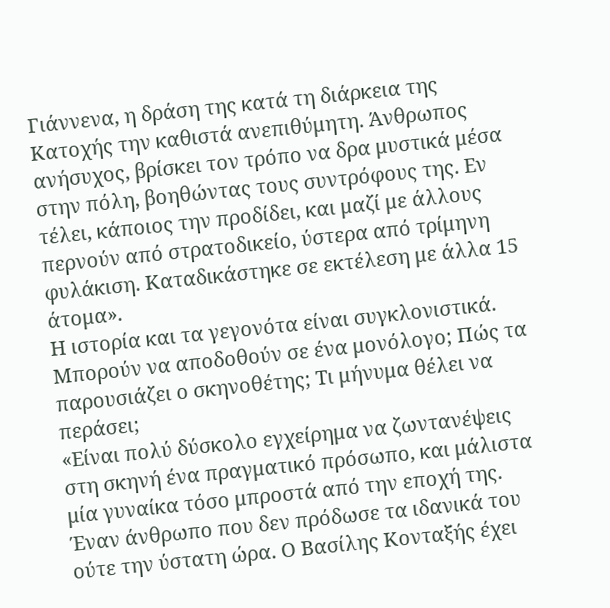Γιάννενα, η δράση της κατά τη διάρκεια της Κατοχής την καθιστά ανεπιθύμητη. Άνθρωπος ανήσυχος, βρίσκει τον τρόπο να δρα μυστικά μέσα στην πόλη, βοηθώντας τους συντρόφους της. Εν τέλει, κάποιος την προδίδει, και μαζί με άλλους περνούν από στρατοδικείο, ύστερα από τρίμηνη φυλάκιση. Καταδικάστηκε σε εκτέλεση με άλλα 15 άτομα».
Η ιστορία και τα γεγονότα είναι συγκλονιστικά. Μπορούν να αποδοθούν σε ένα μονόλογο; Πώς τα παρουσιάζει ο σκηνοθέτης; Τι μήνυμα θέλει να περάσει;
«Είναι πολύ δύσκολο εγχείρημα να ζωντανέψεις στη σκηνή ένα πραγματικό πρόσωπο, και μάλιστα μία γυναίκα τόσο μπροστά από την εποχή της. Έναν άνθρωπο που δεν πρόδωσε τα ιδανικά του ούτε την ύστατη ώρα. Ο Βασίλης Κονταξής έχει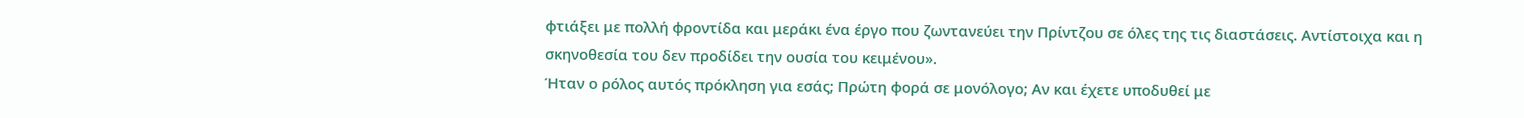φτιάξει με πολλή φροντίδα και μεράκι ένα έργο που ζωντανεύει την Πρίντζου σε όλες της τις διαστάσεις. Αντίστοιχα και η σκηνοθεσία του δεν προδίδει την ουσία του κειμένου».
Ήταν ο ρόλος αυτός πρόκληση για εσάς; Πρώτη φορά σε μονόλογο; Αν και έχετε υποδυθεί με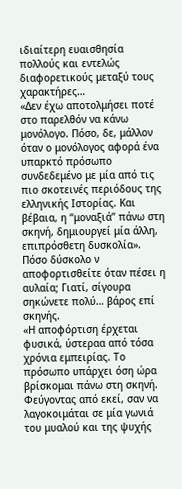ιδιαίτερη ευαισθησία πολλούς και εντελώς διαφορετικούς μεταξύ τους χαρακτήρες…
«Δεν έχω αποτολμήσει ποτέ στο παρελθόν να κάνω μονόλογο. Πόσο, δε, μάλλον όταν ο μονόλογος αφορά ένα υπαρκτό πρόσωπο συνδεδεμένο με μία από τις πιο σκοτεινές περιόδους της ελληνικής Ιστορίας. Και βέβαια, η “μοναξιά” πάνω στη σκηνή, δημιουργεί μία άλλη, επιπρόσθετη δυσκολία».
Πόσο δύσκολο ν αποφορτισθείτε όταν πέσει η αυλαία; Γιατί, σίγουρα σηκώνετε πολύ… βάρος επί σκηνής.
«Η αποφόρτιση έρχεται φυσικά, ύστεραα από τόσα χρόνια εμπειρίας. Το πρόσωπο υπάρχει όση ώρα βρίσκομαι πάνω στη σκηνή. Φεύγοντας από εκεί, σαν να λαγοκοιμάται σε μία γωνιά του μυαλού και της ψυχής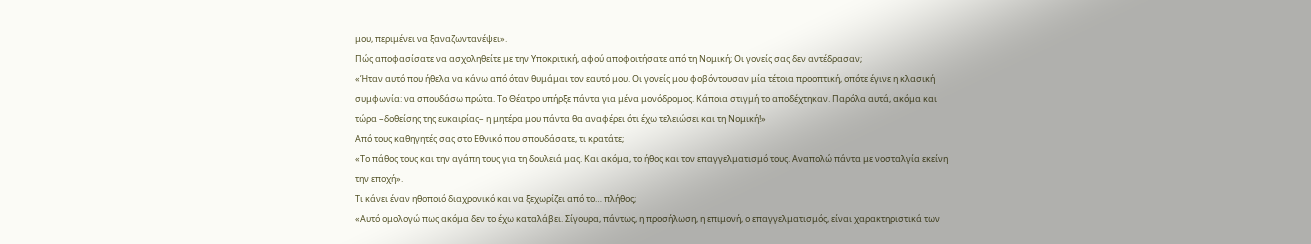μου, περιμένει να ξαναζωντανέψει».
Πώς αποφασίσατε να ασχοληθείτε με την Υποκριτική, αφού αποφοιτήσατε από τη Νομική; Οι γονείς σας δεν αντέδρασαν;
«Ήταν αυτό που ήθελα να κάνω από όταν θυμάμαι τον εαυτό μου. Οι γονείς μου φοβόντουσαν μία τέτοια προοπτική, οπότε έγινε η κλασική συμφωνία: να σπουδάσω πρώτα. Το Θέατρο υπήρξε πάντα για μένα μονόδρομος. Κάποια στιγμή το αποδέχτηκαν. Παρόλα αυτά, ακόμα και τώρα –δοθείσης της ευκαιρίας– η μητέρα μου πάντα θα αναφέρει ότι έχω τελειώσει και τη Νομική!»
Από τους καθηγητές σας στο Εθνικό που σπουδάσατε, τι κρατάτε;
«Το πάθος τους και την αγάπη τους για τη δουλειά μας. Και ακόμα, το ήθος και τον επαγγελματισμό τους. Αναπολώ πάντα με νοσταλγία εκείνη την εποχή».
Τι κάνει έναν ηθοποιό διαχρονικό και να ξεχωρίζει από το… πλήθος;
«Αυτό ομολογώ πως ακόμα δεν το έχω καταλάβει. Σίγουρα, πάντως, η προσήλωση, η επιμονή, ο επαγγελματισμός, είναι χαρακτηριστικά των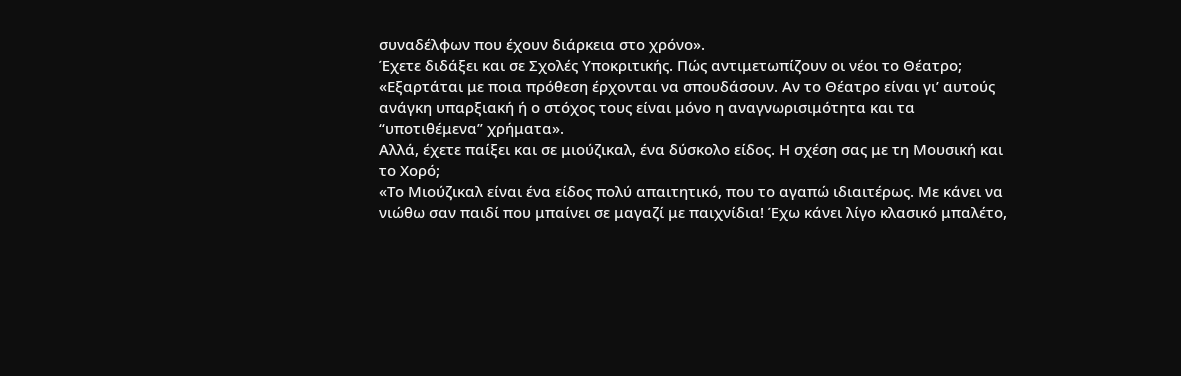συναδέλφων που έχουν διάρκεια στο χρόνο».
Έχετε διδάξει και σε Σχολές Υποκριτικής. Πώς αντιμετωπίζουν οι νέοι το Θέατρο;
«Εξαρτάται με ποια πρόθεση έρχονται να σπουδάσουν. Αν το Θέατρο είναι γι’ αυτούς ανάγκη υπαρξιακή ή ο στόχος τους είναι μόνο η αναγνωρισιμότητα και τα “υποτιθέμενα” χρήματα».
Αλλά, έχετε παίξει και σε μιούζικαλ, ένα δύσκολο είδος. Η σχέση σας με τη Μουσική και το Χορό;
«Το Μιούζικαλ είναι ένα είδος πολύ απαιτητικό, που το αγαπώ ιδιαιτέρως. Με κάνει να νιώθω σαν παιδί που μπαίνει σε μαγαζί με παιχνίδια! Έχω κάνει λίγο κλασικό μπαλέτο,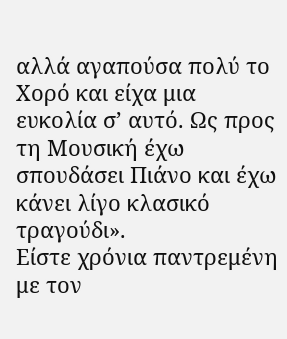αλλά αγαπούσα πολύ το Χορό και είχα μια ευκολία σ’ αυτό. Ως προς τη Μουσική έχω σπουδάσει Πιάνο και έχω κάνει λίγο κλασικό τραγούδι».
Είστε χρόνια παντρεμένη με τον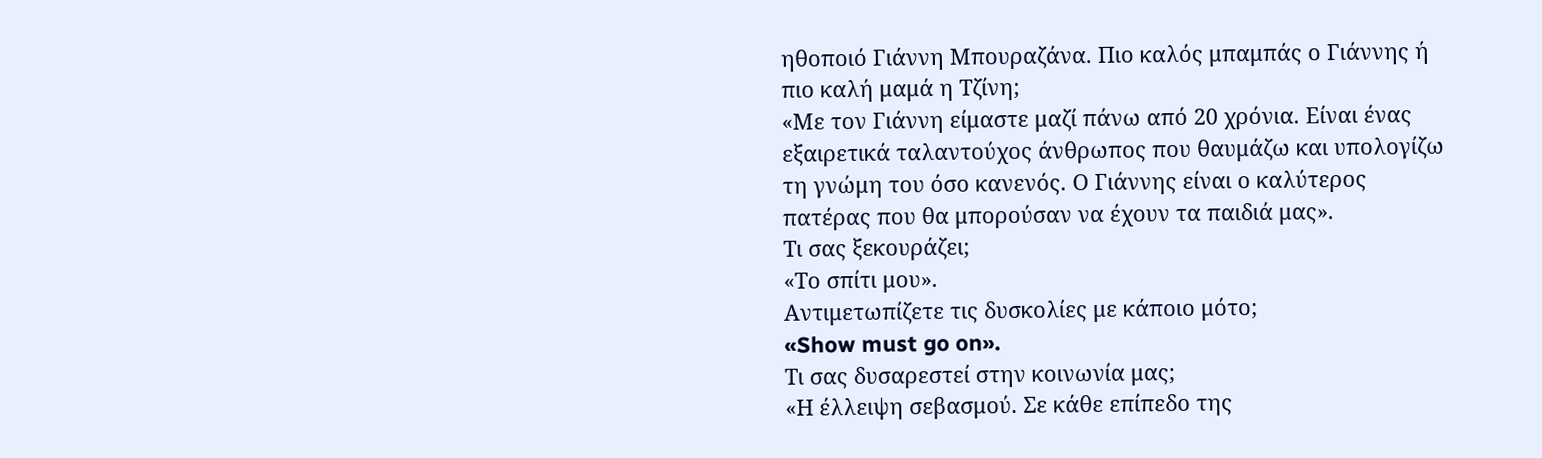ηθοποιό Γιάννη Μπουραζάνα. Πιο καλός μπαμπάς ο Γιάννης ή πιο καλή μαμά η Τζίνη;
«Με τον Γιάννη είμαστε μαζί πάνω από 20 χρόνια. Είναι ένας εξαιρετικά ταλαντούχος άνθρωπος που θαυμάζω και υπολογίζω τη γνώμη του όσο κανενός. Ο Γιάννης είναι ο καλύτερος πατέρας που θα μπορούσαν να έχουν τα παιδιά μας».
Τι σας ξεκουράζει;
«Το σπίτι μου».
Αντιμετωπίζετε τις δυσκολίες με κάποιο μότο;
«Show must go on».
Τι σας δυσαρεστεί στην κοινωνία μας;
«Η έλλειψη σεβασμού. Σε κάθε επίπεδο της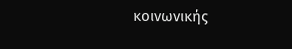κοινωνικής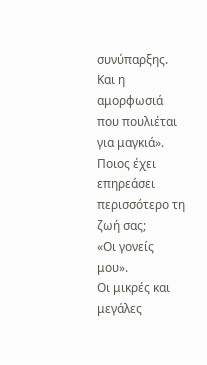συνύπαρξης. Και η αμορφωσιά που πουλιέται για μαγκιά».
Ποιος έχει επηρεάσει περισσότερο τη ζωή σας;
«Οι γονείς μου».
Οι μικρές και μεγάλες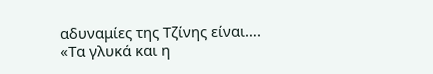αδυναμίες της Τζίνης είναι….
«Τα γλυκά και η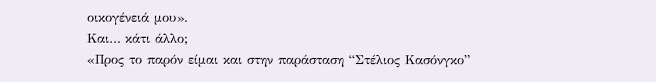οικογένειά μου».
Και… κάτι άλλο;
«Προς το παρόν είμαι και στην παράσταση “Στέλιος Κασόνγκο”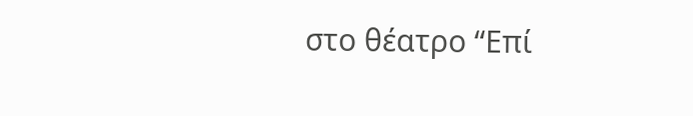στο θέατρο “Επί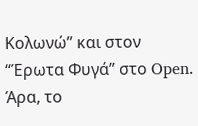Κολωνώ” και στον “Έρωτα Φυγά” στο Open. Άρα, το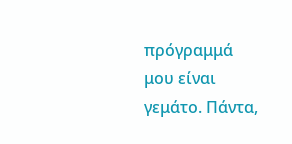πρόγραμμά μου είναι γεμάτο. Πάντα,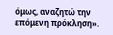όμως, αναζητώ την επόμενη πρόκληση».